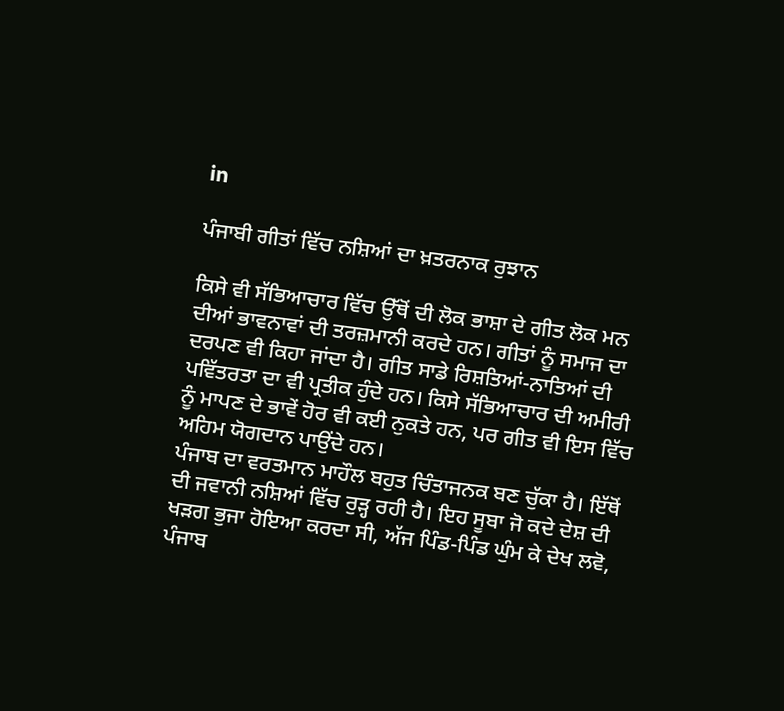in

ਪੰਜਾਬੀ ਗੀਤਾਂ ਵਿੱਚ ਨਸ਼ਿਆਂ ਦਾ ਖ਼ਤਰਨਾਕ ਰੁਝਾਨ

ਕਿਸੇ ਵੀ ਸੱਭਿਆਚਾਰ ਵਿੱਚ ਉੱਥੋਂ ਦੀ ਲੋਕ ਭਾਸ਼ਾ ਦੇ ਗੀਤ ਲੋਕ ਮਨ ਦੀਆਂ ਭਾਵਨਾਵਾਂ ਦੀ ਤਰਜ਼ਮਾਨੀ ਕਰਦੇ ਹਨ। ਗੀਤਾਂ ਨੂੰ ਸਮਾਜ ਦਾ ਦਰਪਣ ਵੀ ਕਿਹਾ ਜਾਂਦਾ ਹੈ। ਗੀਤ ਸਾਡੇ ਰਿਸ਼ਤਿਆਂ-ਨਾਤਿਆਂ ਦੀ ਪਵਿੱਤਰਤਾ ਦਾ ਵੀ ਪ੍ਰਤੀਕ ਹੁੰਦੇ ਹਨ। ਕਿਸੇ ਸੱਭਿਆਚਾਰ ਦੀ ਅਮੀਰੀ ਨੂੰ ਮਾਪਣ ਦੇ ਭਾਵੇਂ ਹੋਰ ਵੀ ਕਈ ਨੁਕਤੇ ਹਨ, ਪਰ ਗੀਤ ਵੀ ਇਸ ਵਿੱਚ ਅਹਿਮ ਯੋਗਦਾਨ ਪਾਉਂਦੇ ਹਨ।
ਪੰਜਾਬ ਦਾ ਵਰਤਮਾਨ ਮਾਹੌਲ ਬਹੁਤ ਚਿੰਤਾਜਨਕ ਬਣ ਚੁੱਕਾ ਹੈ। ਇੱਥੋਂ ਦੀ ਜਵਾਨੀ ਨਸ਼ਿਆਂ ਵਿੱਚ ਰੁੜ੍ਹ ਰਹੀ ਹੈ। ਇਹ ਸੂਬਾ ਜੋ ਕਦੇ ਦੇਸ਼ ਦੀ ਖੜਗ ਭੁਜਾ ਹੋਇਆ ਕਰਦਾ ਸੀ, ਅੱਜ ਪਿੰਡ-ਪਿੰਡ ਘੁੰਮ ਕੇ ਦੇਖ ਲਵੋ, ਪੰਜਾਬ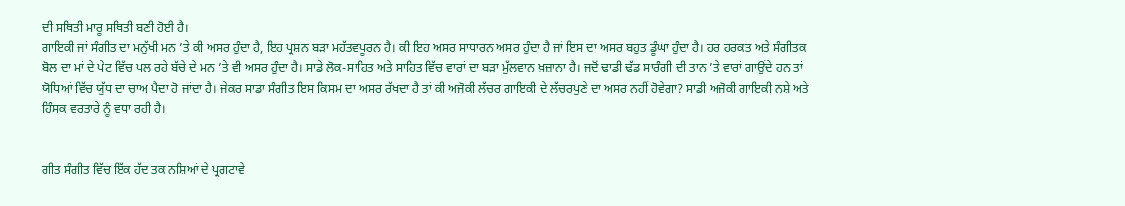ਦੀ ਸਥਿਤੀ ਮਾਰੂ ਸਥਿਤੀ ਬਣੀ ਹੋਈ ਹੈ।
ਗਾਇਕੀ ਜਾਂ ਸੰਗੀਤ ਦਾ ਮਨੁੱਖੀ ਮਨ ’ਤੇ ਕੀ ਅਸਰ ਹੁੰਦਾ ਹੈ, ਇਹ ਪ੍ਰਸ਼ਨ ਬੜਾ ਮਹੱਤਵਪੂਰਨ ਹੈ। ਕੀ ਇਹ ਅਸਰ ਸਾਧਾਰਨ ਅਸਰ ਹੁੰਦਾ ਹੈ ਜਾਂ ਇਸ ਦਾ ਅਸਰ ਬਹੁਤ ਡੂੰਘਾ ਹੁੰਦਾ ਹੈ। ਹਰ ਹਰਕਤ ਅਤੇ ਸੰਗੀਤਕ ਬੋਲ ਦਾ ਮਾਂ ਦੇ ਪੇਟ ਵਿੱਚ ਪਲ ਰਹੇ ਬੱਚੇ ਦੇ ਮਨ ’ਤੇ ਵੀ ਅਸਰ ਹੁੰਦਾ ਹੈ। ਸਾਡੇ ਲੋਕ-ਸਾਹਿਤ ਅਤੇ ਸਾਹਿਤ ਵਿੱਚ ਵਾਰਾਂ ਦਾ ਬੜਾ ਮੁੱਲਵਾਨ ਖ਼ਜ਼ਾਨਾ ਹੈ। ਜਦੋਂ ਢਾਡੀ ਢੱਡ ਸਾਰੰਗੀ ਦੀ ਤਾਨ ’ਤੇ ਵਾਰਾਂ ਗਾਉਂਦੇ ਹਨ ਤਾਂ ਯੋਧਿਆਂ ਵਿੱਚ ਯੁੱਧ ਦਾ ਚਾਅ ਪੈਦਾ ਹੋ ਜਾਂਦਾ ਹੈ। ਜੇਕਰ ਸਾਡਾ ਸੰਗੀਤ ਇਸ ਕਿਸਮ ਦਾ ਅਸਰ ਰੱਖਦਾ ਹੈ ਤਾਂ ਕੀ ਅਜੋਕੀ ਲੱਚਰ ਗਾਇਕੀ ਦੇ ਲੱਚਰਪੁਣੇ ਦਾ ਅਸਰ ਨਹੀਂ ਹੋਵੇਗਾ? ਸਾਡੀ ਅਜੋਕੀ ਗਾਇਕੀ ਨਸ਼ੇ ਅਤੇ ਹਿੰਸਕ ਵਰਤਾਰੇ ਨੂੰ ਵਧਾ ਰਹੀ ਹੈ।


ਗੀਤ ਸੰਗੀਤ ਵਿੱਚ ਇੱਕ ਹੱਦ ਤਕ ਨਸ਼ਿਆਂ ਦੇ ਪ੍ਰਗਟਾਵੇ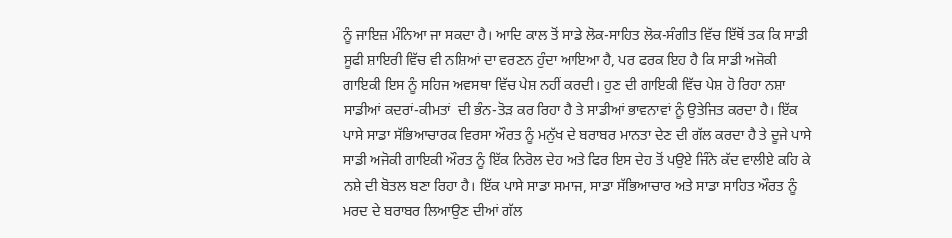ਨੂੰ ਜਾਇਜ਼ ਮੰਨਿਆ ਜਾ ਸਕਦਾ ਹੈ। ਆਦਿ ਕਾਲ ਤੋਂ ਸਾਡੇ ਲੋਕ-ਸਾਹਿਤ ਲੋਕ-ਸੰਗੀਤ ਵਿੱਚ ਇੱਥੋਂ ਤਕ ਕਿ ਸਾਡੀ ਸੂਫੀ ਸ਼ਾਇਰੀ ਵਿੱਚ ਵੀ ਨਸ਼ਿਆਂ ਦਾ ਵਰਣਨ ਹੁੰਦਾ ਆਇਆ ਹੈ, ਪਰ ਫਰਕ ਇਹ ਹੈ ਕਿ ਸਾਡੀ ਅਜੋਕੀ ਗਾਇਕੀ ਇਸ ਨੂੰ ਸਹਿਜ ਅਵਸਥਾ ਵਿੱਚ ਪੇਸ਼ ਨਹੀਂ ਕਰਦੀ। ਹੁਣ ਦੀ ਗਾਇਕੀ ਵਿੱਚ ਪੇਸ਼ ਹੋ ਰਿਹਾ ਨਸ਼ਾ ਸਾਡੀਆਂ ਕਦਰਾਂ-ਕੀਮਤਾਂ  ਦੀ ਭੰਨ-ਤੋੜ ਕਰ ਰਿਹਾ ਹੈ ਤੇ ਸਾਡੀਆਂ ਭਾਵਨਾਵਾਂ ਨੂੰ ਉਤੇਜਿਤ ਕਰਦਾ ਹੈ। ਇੱਕ ਪਾਸੇ ਸਾਡਾ ਸੱਭਿਆਚਾਰਕ ਵਿਰਸਾ ਔਰਤ ਨੂੰ ਮਨੁੱਖ ਦੇ ਬਰਾਬਰ ਮਾਨਤਾ ਦੇਣ ਦੀ ਗੱਲ ਕਰਦਾ ਹੈ ਤੇ ਦੂਜੇ ਪਾਸੇ ਸਾਡੀ ਅਜੋਕੀ ਗਾਇਕੀ ਔਰਤ ਨੂੰ ਇੱਕ ਨਿਰੋਲ ਦੇਹ ਅਤੇ ਫਿਰ ਇਸ ਦੇਹ ਤੋਂ ਪਉਏ ਜਿੰਨੇ ਕੱਦ ਵਾਲੀਏ ਕਹਿ ਕੇ ਨਸ਼ੇ ਦੀ ਬੋਤਲ ਬਣਾ ਰਿਹਾ ਹੈ। ਇੱਕ ਪਾਸੇ ਸਾਡਾ ਸਮਾਜ, ਸਾਡਾ ਸੱਭਿਆਚਾਰ ਅਤੇ ਸਾਡਾ ਸਾਹਿਤ ਔਰਤ ਨੂੰ ਮਰਦ ਦੇ ਬਰਾਬਰ ਲਿਆਉਣ ਦੀਆਂ ਗੱਲ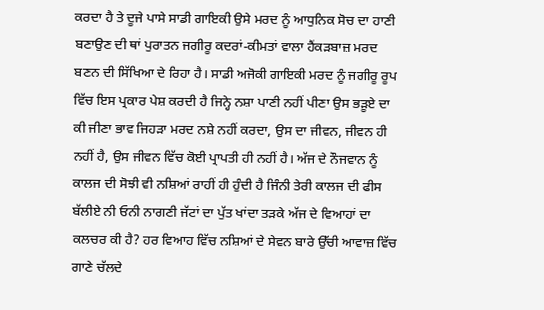ਕਰਦਾ ਹੈ ਤੇ ਦੂਜੇ ਪਾਸੇ ਸਾਡੀ ਗਾਇਕੀ ਉਸੇ ਮਰਦ ਨੂੰ ਆਧੁਨਿਕ ਸੋਚ ਦਾ ਹਾਣੀ ਬਣਾਉਣ ਦੀ ਥਾਂ ਪੁਰਾਤਨ ਜਗੀਰੂ ਕਦਰਾਂ-ਕੀਮਤਾਂ ਵਾਲਾ ਹੈਂਕੜਬਾਜ਼ ਮਰਦ ਬਣਨ ਦੀ ਸਿੱਖਿਆ ਦੇ ਰਿਹਾ ਹੈ। ਸਾਡੀ ਅਜੋਕੀ ਗਾਇਕੀ ਮਰਦ ਨੂੰ ਜਗੀਰੂ ਰੂਪ ਵਿੱਚ ਇਸ ਪ੍ਰਕਾਰ ਪੇਸ਼ ਕਰਦੀ ਹੈ ਜਿਨ੍ਹੇ ਨਸ਼ਾ ਪਾਣੀ ਨਹੀਂ ਪੀਣਾ ਉਸ ਭੜੂਏ ਦਾ ਕੀ ਜੀਣਾ ਭਾਵ ਜਿਹੜਾ ਮਰਦ ਨਸ਼ੇ ਨਹੀਂ ਕਰਦਾ, ਉਸ ਦਾ ਜੀਵਨ, ਜੀਵਨ ਹੀ ਨਹੀਂ ਹੈ, ਉਸ ਜੀਵਨ ਵਿੱਚ ਕੋਈ ਪ੍ਰਾਪਤੀ ਹੀ ਨਹੀਂ ਹੈ। ਅੱਜ ਦੇ ਨੌਜਵਾਨ ਨੂੰ ਕਾਲਜ ਦੀ ਸੋਝੀ ਵੀ ਨਸ਼ਿਆਂ ਰਾਹੀਂ ਹੀ ਹੁੰਦੀ ਹੈ ਜਿੰਨੀ ਤੇਰੀ ਕਾਲਜ ਦੀ ਫੀਸ ਬੱਲੀਏ ਨੀ ਓਨੀ ਨਾਗਣੀ ਜੱਟਾਂ ਦਾ ਪੁੱਤ ਖਾਂਦਾ ਤੜਕੇ ਅੱਜ ਦੇ ਵਿਆਹਾਂ ਦਾ ਕਲਚਰ ਕੀ ਹੈ? ਹਰ ਵਿਆਹ ਵਿੱਚ ਨਸ਼ਿਆਂ ਦੇ ਸੇਵਨ ਬਾਰੇ ਉੱਚੀ ਆਵਾਜ਼ ਵਿੱਚ ਗਾਣੇ ਚੱਲਦੇ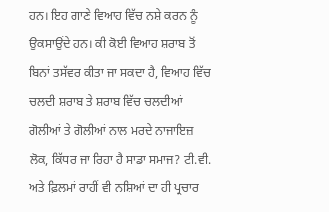ਹਨ। ਇਹ ਗਾਣੇ ਵਿਆਹ ਵਿੱਚ ਨਸ਼ੇ ਕਰਨ ਨੂੰ ਉਕਸਾਉਂਦੇ ਹਨ। ਕੀ ਕੋਈ ਵਿਆਹ ਸ਼ਰਾਬ ਤੋਂ ਬਿਨਾਂ ਤਸੱਵਰ ਕੀਤਾ ਜਾ ਸਕਦਾ ਹੈ, ਵਿਆਹ ਵਿੱਚ ਚਲਦੀ ਸ਼ਰਾਬ ਤੇ ਸ਼ਰਾਬ ਵਿੱਚ ਚਲਦੀਆਂ ਗੋਲੀਆਂ ਤੇ ਗੋਲੀਆਂ ਨਾਲ ਮਰਦੇ ਨਾਜਾਇਜ਼ ਲੋਕ, ਕਿੱਧਰ ਜਾ ਰਿਹਾ ਹੈ ਸਾਡਾ ਸਮਾਜ? ਟੀ.ਵੀ. ਅਤੇ ਫ਼ਿਲਮਾਂ ਰਾਹੀਂ ਵੀ ਨਸ਼ਿਆਂ ਦਾ ਹੀ ਪ੍ਰਚਾਰ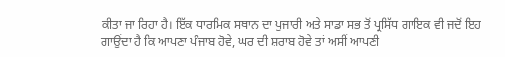ਕੀਤਾ ਜਾ ਰਿਹਾ ਹੈ। ਇੱਕ ਧਾਰਮਿਕ ਸਥਾਨ ਦਾ ਪੁਜਾਰੀ ਅਤੇ ਸਾਡਾ ਸਭ ਤੋਂ ਪ੍ਰਸਿੱਧ ਗਾਇਕ ਵੀ ਜਦੋਂ ਇਹ ਗਾਉਂਦਾ ਹੈ ਕਿ ਆਪਣਾ ਪੰਜਾਬ ਹੋਵੇ, ਘਰ ਦੀ ਸ਼ਰਾਬ ਹੋਵੇ ਤਾਂ ਅਸੀਂ ਆਪਣੀ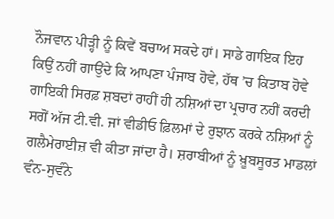ਨੌਜਵਾਨ ਪੀੜ੍ਹੀ ਨੂੰ ਕਿਵੇਂ ਬਚਾਅ ਸਕਦੇ ਹਾਂ। ਸਾਡੇ ਗਾਇਕ ਇਹ ਕਿਉਂ ਨਹੀਂ ਗਾਉਂਦੇ ਕਿ ਆਪਣਾ ਪੰਜਾਬ ਹੋਵੇ, ਹੱਥ ’ਚ ਕਿਤਾਬ ਹੋਵੇ ਗਾਇਕੀ ਸਿਰਫ਼ ਸ਼ਬਦਾਂ ਰਾਹੀਂ ਹੀ ਨਸ਼ਿਆਂ ਦਾ ਪ੍ਰਚਾਰ ਨਹੀਂ ਕਰਦੀ ਸਗੋਂ ਅੱਜ ਟੀ.ਵੀ. ਜਾਂ ਵੀਡੀਓ ਫ਼ਿਲਮਾਂ ਦੇ ਰੁਝਾਨ ਕਰਕੇ ਨਸ਼ਿਆਂ ਨੂੰ ਗਲੈਮੇਰਾਈਜ਼ ਵੀ ਕੀਤਾ ਜਾਂਦਾ ਹੈ। ਸ਼ਰਾਬੀਆਂ ਨੂੰ ਖ਼ੂਬਸੂਰਤ ਮਾਡਲਾਂ ਵੰਨ-ਸੁਵੰਨੇ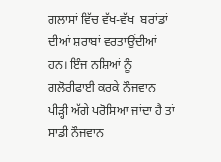ਗਲਾਸਾਂ ਵਿੱਚ ਵੱਖ-ਵੱਖ  ਬਰਾਂਡਾਂ ਦੀਆਂ ਸ਼ਰਾਬਾਂ ਵਰਤਾਉਂਦੀਆਂ ਹਨ। ਇੰਜ ਨਸ਼ਿਆਂ ਨੂੰ ਗਲੋਰੀਫਾਈ ਕਰਕੇ ਨੌਜਵਾਨ ਪੀੜ੍ਹੀ ਅੱਗੇ ਪਰੋਸਿਆ ਜਾਂਦਾ ਹੈ ਤਾਂ ਸਾਡੀ ਨੌਜਵਾਨ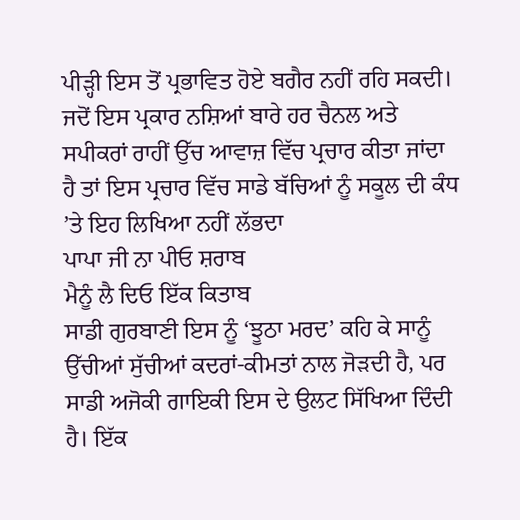ਪੀੜ੍ਹੀ ਇਸ ਤੋਂ ਪ੍ਰਭਾਵਿਤ ਹੋਏ ਬਗੈਰ ਨਹੀਂ ਰਹਿ ਸਕਦੀ।
ਜਦੋਂ ਇਸ ਪ੍ਰਕਾਰ ਨਸ਼ਿਆਂ ਬਾਰੇ ਹਰ ਚੈਨਲ ਅਤੇ ਸਪੀਕਰਾਂ ਰਾਹੀਂ ਉੱਚ ਆਵਾਜ਼ ਵਿੱਚ ਪ੍ਰਚਾਰ ਕੀਤਾ ਜਾਂਦਾ ਹੈ ਤਾਂ ਇਸ ਪ੍ਰਚਾਰ ਵਿੱਚ ਸਾਡੇ ਬੱਚਿਆਂ ਨੂੰ ਸਕੂਲ ਦੀ ਕੰਧ ’ਤੇ ਇਹ ਲਿਖਿਆ ਨਹੀਂ ਲੱਭਦਾ
ਪਾਪਾ ਜੀ ਨਾ ਪੀਓ ਸ਼ਰਾਬ
ਮੈਨੂੰ ਲੈ ਦਿਓ ਇੱਕ ਕਿਤਾਬ
ਸਾਡੀ ਗੁਰਬਾਣੀ ਇਸ ਨੂੰ ‘ਝੂਠਾ ਮਰਦ’ ਕਹਿ ਕੇ ਸਾਨੂੰ ਉੱਚੀਆਂ ਸੁੱਚੀਆਂ ਕਦਰਾਂ-ਕੀਮਤਾਂ ਨਾਲ ਜੋੜਦੀ ਹੈ, ਪਰ ਸਾਡੀ ਅਜੋਕੀ ਗਾਇਕੀ ਇਸ ਦੇ ਉਲਟ ਸਿੱਖਿਆ ਦਿੰਦੀ ਹੈ। ਇੱਕ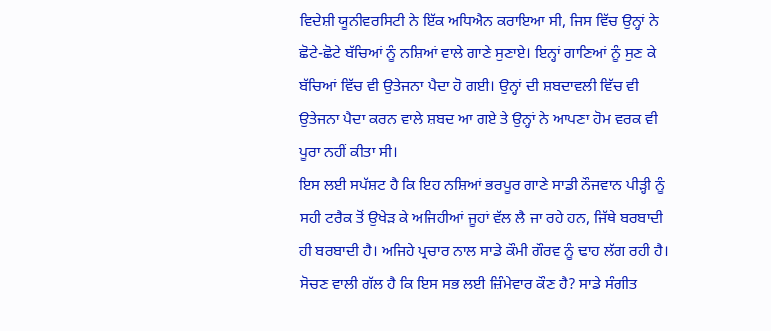ਵਿਦੇਸ਼ੀ ਯੂਨੀਵਰਸਿਟੀ ਨੇ ਇੱਕ ਅਧਿਐਨ ਕਰਾਇਆ ਸੀ, ਜਿਸ ਵਿੱਚ ਉਨ੍ਹਾਂ ਨੇ ਛੋਟੇ-ਛੋਟੇ ਬੱਚਿਆਂ ਨੂੰ ਨਸ਼ਿਆਂ ਵਾਲੇ ਗਾਣੇ ਸੁਣਾਏ। ਇਨ੍ਹਾਂ ਗਾਣਿਆਂ ਨੂੰ ਸੁਣ ਕੇ ਬੱਚਿਆਂ ਵਿੱਚ ਵੀ ਉਤੇਜਨਾ ਪੈਦਾ ਹੋ ਗਈ। ਉਨ੍ਹਾਂ ਦੀ ਸ਼ਬਦਾਵਲੀ ਵਿੱਚ ਵੀ ਉਤੇਜਨਾ ਪੈਦਾ ਕਰਨ ਵਾਲੇ ਸ਼ਬਦ ਆ ਗਏ ਤੇ ਉਨ੍ਹਾਂ ਨੇ ਆਪਣਾ ਹੋਮ ਵਰਕ ਵੀ ਪੂਰਾ ਨਹੀਂ ਕੀਤਾ ਸੀ।
ਇਸ ਲਈ ਸਪੱਸ਼ਟ ਹੈ ਕਿ ਇਹ ਨਸ਼ਿਆਂ ਭਰਪੂਰ ਗਾਣੇ ਸਾਡੀ ਨੌਜਵਾਨ ਪੀੜ੍ਹੀ ਨੂੰ ਸਹੀ ਟਰੈਕ ਤੋਂ ਉਖੇੜ ਕੇ ਅਜਿਹੀਆਂ ਜੂਹਾਂ ਵੱਲ ਲੈ ਜਾ ਰਹੇ ਹਨ, ਜਿੱਥੇ ਬਰਬਾਦੀ ਹੀ ਬਰਬਾਦੀ ਹੈ। ਅਜਿਹੇ ਪ੍ਰਚਾਰ ਨਾਲ ਸਾਡੇ ਕੌਮੀ ਗੌਰਵ ਨੂੰ ਢਾਹ ਲੱਗ ਰਹੀ ਹੈ। ਸੋਚਣ ਵਾਲੀ ਗੱਲ ਹੈ ਕਿ ਇਸ ਸਭ ਲਈ ਜ਼ਿੰਮੇਵਾਰ ਕੌਣ ਹੈ? ਸਾਡੇ ਸੰਗੀਤ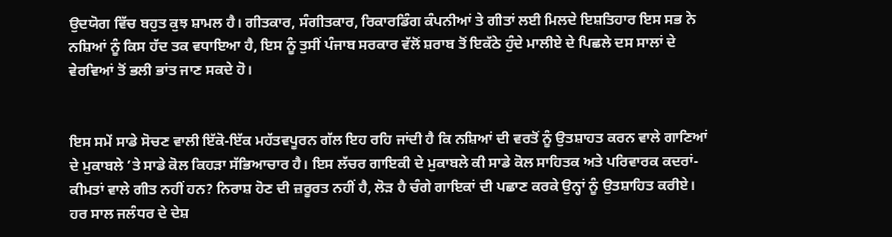ਉਦਯੋਗ ਵਿੱਚ ਬਹੁਤ ਕੁਝ ਸ਼ਾਮਲ ਹੈ। ਗੀਤਕਾਰ, ਸੰਗੀਤਕਾਰ, ਰਿਕਾਰਡਿੰਗ ਕੰਪਨੀਆਂ ਤੇ ਗੀਤਾਂ ਲਈ ਮਿਲਦੇ ਇਸ਼ਤਿਹਾਰ ਇਸ ਸਭ ਨੇ ਨਸ਼ਿਆਂ ਨੂੰ ਕਿਸ ਹੱਦ ਤਕ ਵਧਾਇਆ ਹੈ, ਇਸ ਨੂੰ ਤੁਸੀਂ ਪੰਜਾਬ ਸਰਕਾਰ ਵੱਲੋਂ ਸ਼ਰਾਬ ਤੋਂ ਇਕੱਠੇ ਹੁੰਦੇ ਮਾਲੀਏ ਦੇ ਪਿਛਲੇ ਦਸ ਸਾਲਾਂ ਦੇ ਵੇਰਵਿਆਂ ਤੋਂ ਭਲੀ ਭਾਂਤ ਜਾਣ ਸਕਦੇ ਹੋ।


ਇਸ ਸਮੇਂ ਸਾਡੇ ਸੋਚਣ ਵਾਲੀ ਇੱਕੋ-ਇੱਕ ਮਹੱਤਵਪੂਰਨ ਗੱਲ ਇਹ ਰਹਿ ਜਾਂਦੀ ਹੈ ਕਿ ਨਸ਼ਿਆਂ ਦੀ ਵਰਤੋਂ ਨੂੰ ਉਤਸ਼ਾਹਤ ਕਰਨ ਵਾਲੇ ਗਾਣਿਆਂ ਦੇ ਮੁਕਾਬਲੇ ’ਤੇ ਸਾਡੇ ਕੋਲ ਕਿਹੜਾ ਸੱਭਿਆਚਾਰ ਹੈ। ਇਸ ਲੱਚਰ ਗਾਇਕੀ ਦੇ ਮੁਕਾਬਲੇ ਕੀ ਸਾਡੇ ਕੋਲ ਸਾਹਿਤਕ ਅਤੇ ਪਰਿਵਾਰਕ ਕਦਰਾਂ-ਕੀਮਤਾਂ ਵਾਲੇ ਗੀਤ ਨਹੀਂ ਹਨ? ਨਿਰਾਸ਼ ਹੋਣ ਦੀ ਜ਼ਰੂਰਤ ਨਹੀਂ ਹੈ, ਲੋੜ ਹੈ ਚੰਗੇ ਗਾਇਕਾਂ ਦੀ ਪਛਾਣ ਕਰਕੇ ਉਨ੍ਹਾਂ ਨੂੰ ਉਤਸ਼ਾਹਿਤ ਕਰੀਏ। ਹਰ ਸਾਲ ਜਲੰਧਰ ਦੇ ਦੇਸ਼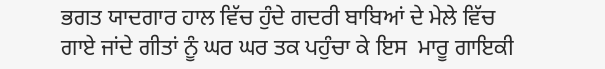ਭਗਤ ਯਾਦਗਾਰ ਹਾਲ ਵਿੱਚ ਹੁੰਦੇ ਗਦਰੀ ਬਾਬਿਆਂ ਦੇ ਮੇਲੇ ਵਿੱਚ ਗਾਏ ਜਾਂਦੇ ਗੀਤਾਂ ਨੂੰ ਘਰ ਘਰ ਤਕ ਪਹੁੰਚਾ ਕੇ ਇਸ  ਮਾਰੂ ਗਾਇਕੀ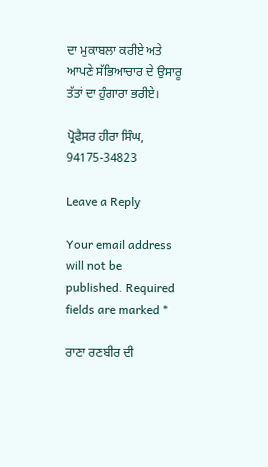ਦਾ ਮੁਕਾਬਲਾ ਕਰੀਏ ਅਤੇ ਆਪਣੇ ਸੱਭਿਆਚਾਰ ਦੇ ਉਸਾਰੂ ਤੱਤਾਂ ਦਾ ਹੁੰਗਾਰਾ ਭਰੀਏ।

ਪ੍ਰੋਫੈਸਰ ਹੀਰਾ ਸਿੰਘ, 94175-34823

Leave a Reply

Your email address will not be published. Required fields are marked *

ਰਾਣਾ ਰਣਬੀਰ ਦੀ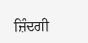ਜ਼ਿੰਦਗੀ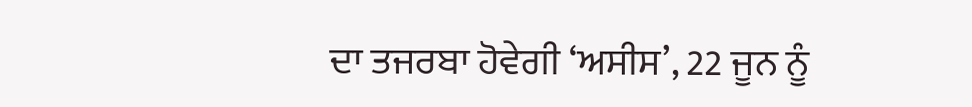ਦਾ ਤਜਰਬਾ ਹੋਵੇਗੀ ‘ਅਸੀਸ’, 22 ਜੂਨ ਨੂੰ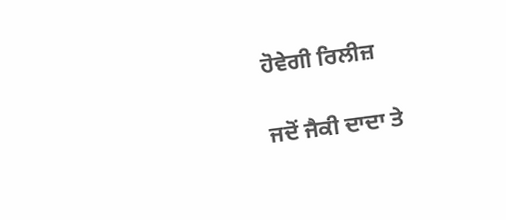ਹੋਵੇਗੀ ਰਿਲੀਜ਼

ਜਦੋਂ ਜੈਕੀ ਦਾਦਾ ਤੇ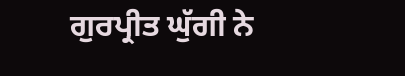ਗੁਰਪ੍ਰੀਤ ਘੁੱਗੀ ਨੇ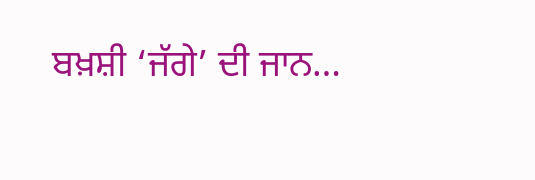ਬਖ਼ਸ਼ੀ ‘ਜੱਗੇ’ ਦੀ ਜਾਨ…